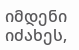იმდენი იძახეს,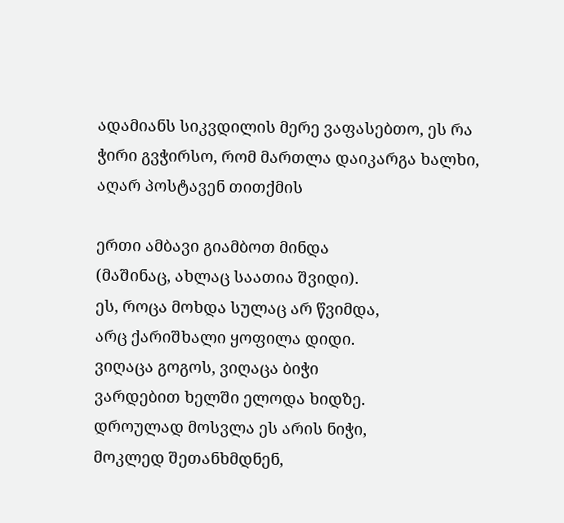ადამიანს სიკვდილის მერე ვაფასებთო, ეს რა ჭირი გვჭირსო, რომ მართლა დაიკარგა ხალხი, აღარ პოსტავენ თითქმის

ერთი ამბავი გიამბოთ მინდა
(მაშინაც, ახლაც საათია შვიდი).
ეს, როცა მოხდა სულაც არ წვიმდა,
არც ქარიშხალი ყოფილა დიდი.
ვიღაცა გოგოს, ვიღაცა ბიჭი
ვარდებით ხელში ელოდა ხიდზე.
დროულად მოსვლა ეს არის ნიჭი,
მოკლედ შეთანხმდნენ,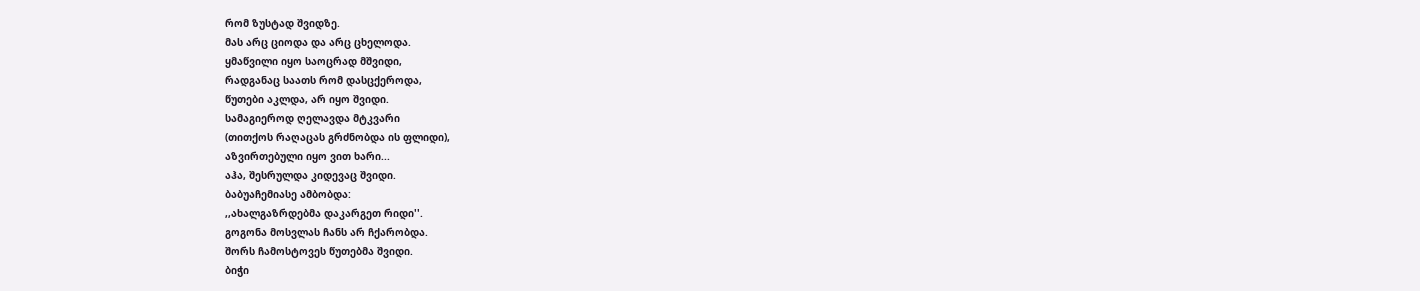რომ ზუსტად შვიდზე.
მას არც ციოდა და არც ცხელოდა.
ყმაწვილი იყო საოცრად მშვიდი,
რადგანაც საათს რომ დასცქეროდა,
წუთები აკლდა, არ იყო შვიდი.
სამაგიეროდ ღელავდა მტკვარი
(თითქოს რაღაცას გრძნობდა ის ფლიდი),
აზვირთებული იყო ვით ხარი...
აჰა, შესრულდა კიდევაც შვიდი.
ბაბუაჩემიასე ამბობდა:
,,ახალგაზრდებმა დაკარგეთ რიდი''.
გოგონა მოსვლას ჩანს არ ჩქარობდა.
შორს ჩამოსტოვეს წუთებმა შვიდი.
ბიჭი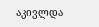აკივლდა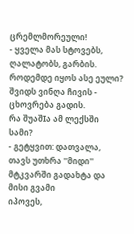ცრემლმორეული!
- ყველა მას სტოვებს, ღალატობს, გარბის.
როდემდე იყოს ასე ეული?
შვიდს ვინღა ჩივის - ცხოვრება გადის.
რა შუაშIა ამ ლექსში სამი?
- გეტყვით: დათვალა, თავს უთხრა ''მიდი''
მტკვარში გადახტა და მისი გვამი
იპოვეს,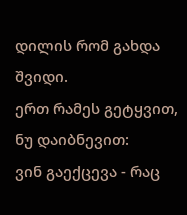დილის რომ გახდა შვიდი.
ერთ რამეს გეტყვით, ნუ დაიბნევით:
ვინ გაექცევა - რაც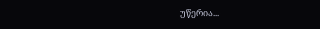უწერია...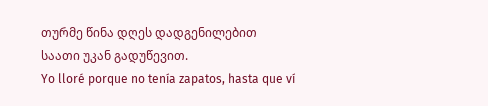თურმე წინა დღეს დადგენილებით
საათი უკან გადუწევით.
Yo lloré porque no tenía zapatos, hasta que ví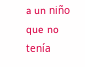a un niño que no tenía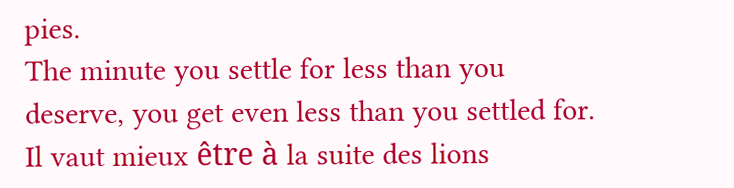pies.
The minute you settle for less than you deserve, you get even less than you settled for.
Il vaut mieux être à la suite des lions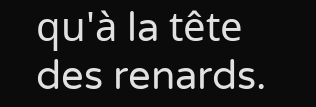qu'à la tête des renards.